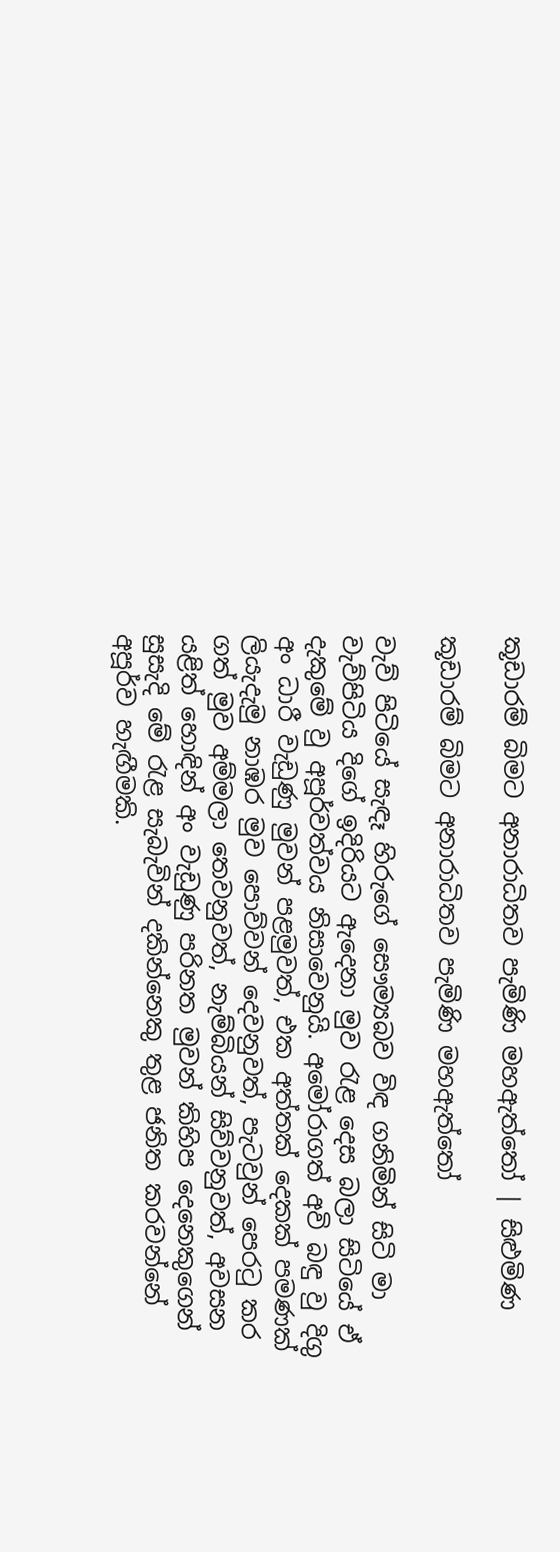කූඩාරම් බිමට අනාරාධිතව පැමිණි මහඇත්තෝ | සිළුමිණ

කූඩාරම් බිමට අනාරාධිතව පැමිණි මහඇත්තෝ

වැව් පිටියේ සැඳෑ හිරුගේ සෞම්‍යබව විඳ ගනිමින් සිටි මා වැව්පිටිය දිගේ ඉදිරියට ඇදෙනා මුව රැළ දෙස බලා සිටියේ ඒ දැකුමේ වු අපූර්වත්වය නිසාවෙනුයි. අමෝරාගත් අවි බඳු වු දිගු අං ධාරී වැඩුණු මුවන් පළමුවත්, එක අත්තක් දෙකක් පමණක් ලියැදැමු නාඹර මුව පොව්වන් දෙවනුවත්, පැටවුන් පෙරටු කර ගත් මුව අම්මලා තෙවනුවත්, නැම්බියන් සිව්වනුවත්, අවසන යළිත් හොඳින් අං වැඩුණු පරිනත මුවන් කිහිප දෙනෙකුගෙන් සුසැදි මේ රැළ සැබැවින් දකින්නෙකු තුළ ජනිත කරවන්නේ අපූර්ව හැඟීමකි.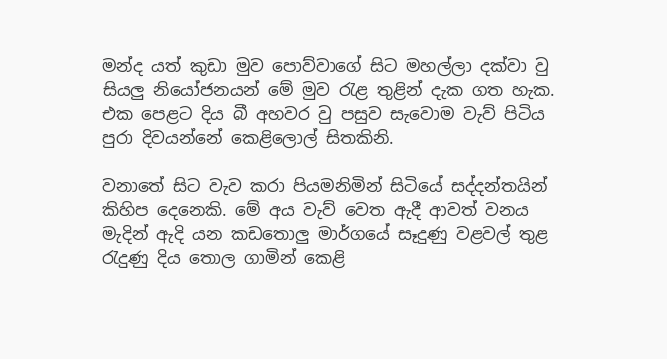මන්ද යත් කුඩා මුව පොව්වාගේ සිට මහල්ලා දක්වා වු සියලු නියෝජනයන් මේ මුව රැළ තුළින් දැක ගත හැක. එක පෙළට දිය බී අහවර වු පසුව සැවොම වැව් පිටිය පුරා දිවයන්නේ කෙළිලොල් සිතකිනි.

වනාතේ සිට වැව කරා පියමනිමින් සිටියේ සද්දන්තයින් කිහිප දෙනෙකි. මේ අය වැව් වෙත ඇදී ආවත් වනය මැදින් ඇදි යන කඩතොලු මාර්ගයේ සෑදුණු වළවල් තුළ රැදුණු දිය තොල ගාමින් කෙළි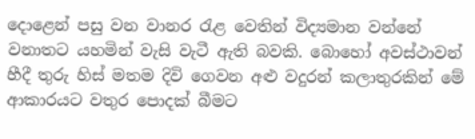දොළෙන් පසු වන වානර රැළ වෙතින් විද්‍යමාන වන්නේ වනාතට යහමින් වැසි වැටී ඇති බවකි. බොහෝ අවස්ථාවන් හීදී තුරු හිස් මතම දිවි ගෙවන අළු වදුරන් කලාතුරකින් මේ ආකාරයට වතුර පොදක් බීමට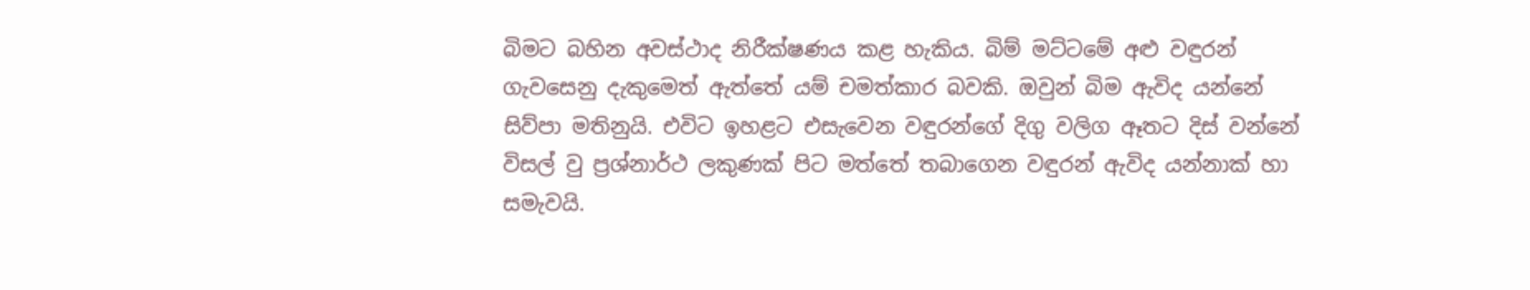බිමට බහින අවස්ථාද නිරීක්ෂණය කළ හැකිය. බිම් මට්ටමේ අළු වඳුරන් ගැවසෙනු දැකුමෙත් ඇත්තේ යම් චමත්කාර බවකි. ඔවුන් බිම ඇවිද යන්නේ සිව්පා මතිනුයි. එවිට ඉහළට එසැවෙන වඳුරන්ගේ දිගු වලිග ඈතට දිස් වන්නේ විසල් වු ප්‍රශ්නාර්ථ ලකුණක් පිට මත්තේ තබාගෙන වඳුරන් ඇවිද යන්නාක් හා සමැවයි.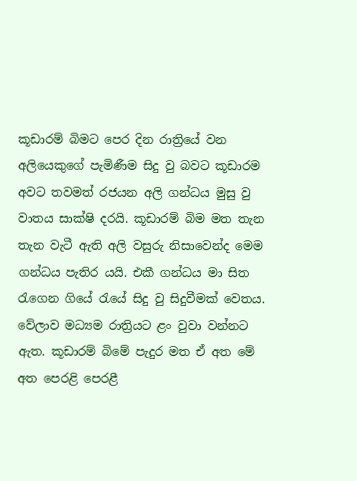කූඩාරම් බිමට පෙර දින රාත්‍රියේ වන අලියෙකුගේ පැමිණීම සිදු වු බවට කූඩාරම අවට තවමත් රජයන අලි ගන්ධය මුසු වු වාතය සාක්ෂි දරයි. කූඩාරම් බිම මත තැන තැන වැටී ඇති අලි වසුරු නිසාවෙන්ද මෙම ගන්ධය පැතිර යයි. එකී ගන්ධය මා සිත රැගෙන ගියේ රැයේ සිදු වු සිදුවීමක් වෙතය. වේලාව මධ්‍යම රාත්‍රියට ළං වුවා වන්නට ඇත. කූඩාරම් බිමේ පැදුර මත ඒ අත මේ අත පෙරළි පෙරළී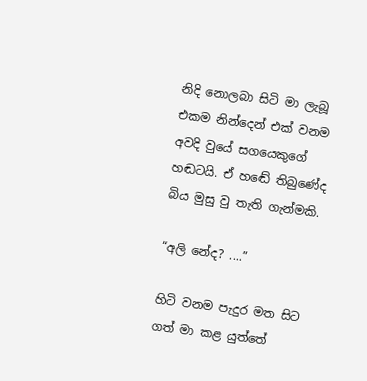නිදි නොලබා සිටි මා ලැබූ එකම නින්දෙන් එක් වනම අවදි වුයේ සගයෙකුගේ හඬටයි. ඒ හඬේ තිබුණේද බිය මුසු වු තැති ගැන්මකි.

“අලි නේද? ....”

හිටි වනම පැදුර මත සිට ගත් මා කළ යුත්තේ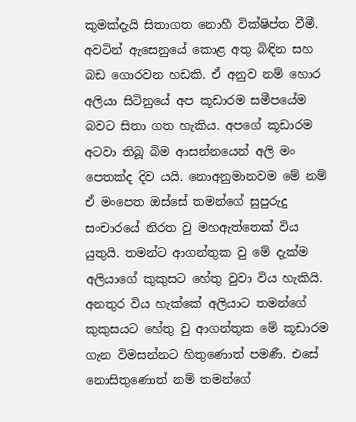කුමක්දැයි සිතාගත නොහී වික්ෂිප්ත වීමී. අවටින් ඇසෙනුයේ කොළ අතු බිඳින සහ බඩ ගොරවන හඩකි. ඒ අනුව නම් හොර අලියා සිටිනුයේ අප කූඩාරම සමීපයේම බවට සිතා ගත හැකිය. අපගේ කූඩාරම අටවා තිබූ බිම ආසන්නයෙන් අලි මං පෙතක්ද දිව යයි. නොඅනුමානවම මේ නම් ඒ මංපෙත ඔස්සේ තමන්ගේ සුපුරුදු සංචාරයේ නිරත වු මහඇත්තෙක් විය යුතුයි. තමන්ට ආගන්තුක වු මේ දැක්ම අලියාගේ කුකුසට හේතු වුවා විය හැකියි. අනතුර විය හැක්කේ අලියාට තමන්ගේ කුකුසයට හේතු වු ආගන්තුක මේ කූඩාරම ගැන විමසන්නට හිතුණොත් පමණී. එසේ නොසිතුණොත් නම් තමන්ගේ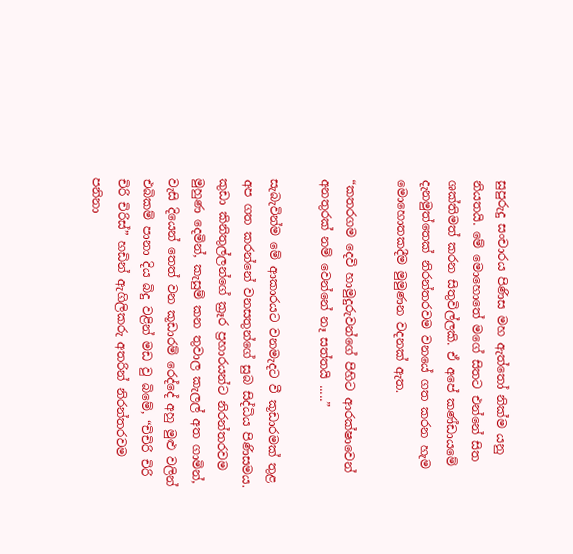සුපුරුදු සංචාරය පිණිස මහ ඇත්තෝ නික්ම යනු නියතයි. මේ මොහොතේ මගේ සිතට එන්නේ සිත ශක්තිමත් කරන සිතුවිල්ලකි. ඒ අපේ කණ්ඩායමේ දැනමුත්තෙක් නිරන්තරවම වනයේ ගත කරන හැම මොහොතකදීම මුමුණන වදනක් ඇත.

“කතරගම දෙවි හාමුදුරුවන්ගේ පිහිට ආරක්ෂාවෙන් අනතුරක් නම් වෙන්නේ නෑ සත්තයි .....”

සැබැවින්ම මේ ආකාරයට වනමැදට වී කූඩාරමක් තුළ අප ගත කරන්නේ වනසතුන්ගේ සුබ සිද්ධිය පිණිසමය. කුඩා කිනිතුල්ලන්ගේ ක්‍රෑර ප්‍රහාරයන්ට නිරන්තරවම මුහුණ දෙමින්, කැසුම් කන තුවාල කැලල් අත ගාමින්, වැසි දියෙන් තෙත් වන කූඩාරම් රෙද්දේ අහු මුළු වලින් එබිකම් පානා දිය බිදු වළින් මඩ වු බිමේ, “චිචිරි චිරි චිරි චිරිස්” හඩින් ඇගිලිකරු අතරින් නිරන්තරවම පනිනා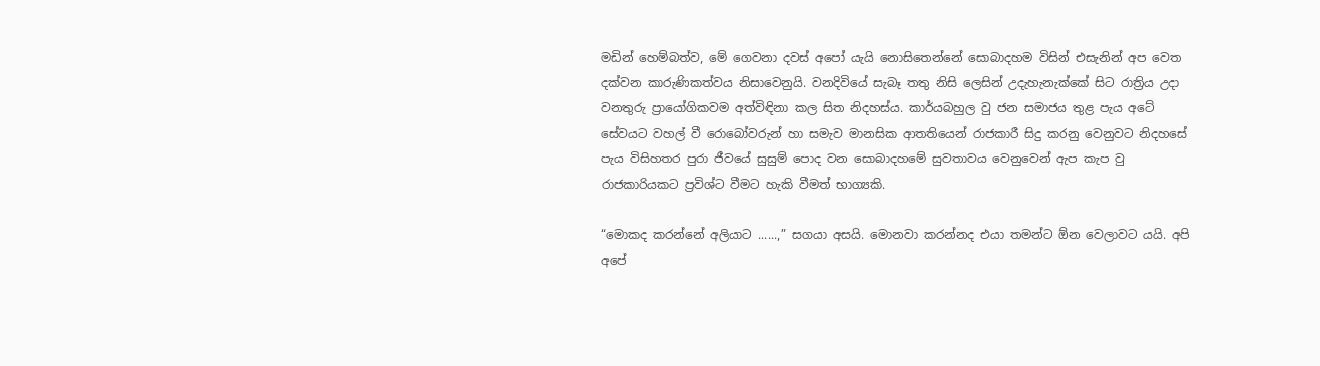මඩින් හෙම්බත්ව, මේ ගෙවනා දවස් අපෝ යැයි නොසිතෙන්නේ සොබාදහම විසින් එසැනින් අප වෙත දක්වන කාරුණිකත්වය නිසාවෙනුයි. වනදිවියේ සැබෑ තතු නිසි ලෙසින් උදැහැනැක්කේ සිට රාත්‍රිය උදා වනතුරු ප්‍රායෝගිකවම අත්විඳිනා කල සිත නිදහස්ය. කාර්යබහුල වු ජන සමාජය තුළ පැය අටේ සේවයට වහල් වී රොබෝවරුන් හා සමැව මානසික ආතතියෙන් රාජකාරී සිදු කරනු වෙනුවට නිදහසේ පැය විසිහතර පුරා ජීවයේ සුසුම් පොද වන සොබාදහමේ සුවතාවය වෙනුවෙන් ඇප කැප වු රාජකාරියකට ප්‍රවිශ්ට වීමට හැකි වීමත් භාග්‍යකි.

“මොකද කරන්නේ අලියාට ......,” සගයා අසයි. මොනවා කරන්නද එයා තමන්ට ඕන වෙලාවට යයි. අපි අපේ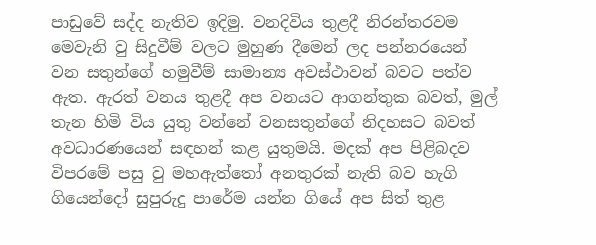පාඩුවේ සද්ද නැතිව ඉදිමු. වනදිවිය තුළදී නිරන්තරවම මෙවැනි වු සිදුවීම් වලට මුහුණ දීමෙන් ලද පන්නරයෙන් වන සතුන්ගේ හමුවීම් සාමාන්‍ය අවස්ථාවන් බවට පත්ව ඇත. ඇරත් වනය තුළදී අප වනයට ආගන්තුක බවත්, මුල් තැන හිමි විය යුතු වන්නේ වනසතුන්ගේ නිදහසට බවත් අවධාරණයෙන් සඳහන් කළ යුතුමයි. මදක් අප පිළිබදව විපරමේ පසු වු මහඇත්තෝ අනතුරක් නැති බව හැගි ගියෙන්දෝ සුපුරුදු පාරේම යන්න ගියේ අප සිත් තුළ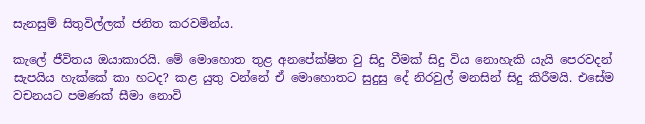සැනසුම් සිතුවිල්ලක් ජනිත කරවමින්ය.

කැලේ ජීවිතය ඔයාකාරයි. මේ මොහොත තුළ අනපේක්ෂිත වු සිදු වීමක් සිදු විය නොහැකි යැයි පෙරවදන් සැපයිය හැක්කේ කා හටද? කළ යුතු වන්නේ ඒ මොහොතට සුදුසු දේ නිරවුල් මනසින් සිදු කිරීමයි. එසේම වචනයට පමණක් සීමා නොවි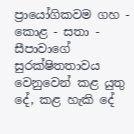ප්‍රායෝගිකවම ගහ - කොළ - සතා - සීපාවාගේ සුරක්ෂිතතාවය වෙනුවෙන් කළ යුතු දේ, කළ හැකි දේ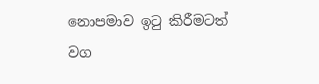නොපමාව ඉටු කිරීමටත් වග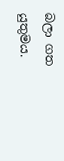බලා ගත යුතුමය.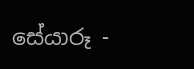සේයාරූ -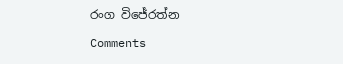රංග විජේරත්න

Comments